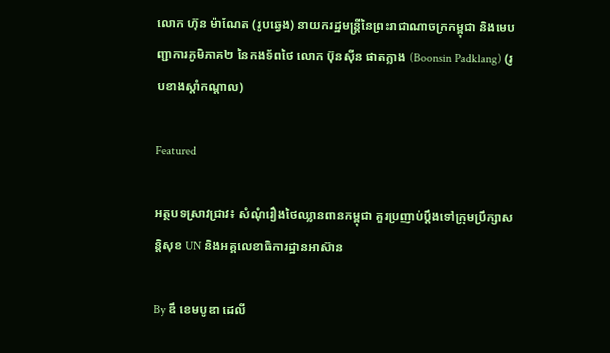លោក ហ៊ុន ម៉ាណែត (រូបឆ្វេង) នាយករដ្ឋមន្ត្រីនៃព្រះរាជាណាចក្រកម្ពុជា និងមេបញ្ជាការភូមិភាគ២ នៃកងទ័ពថៃ លោក ប៊ុនស៊ីន ផាតក្លាង (Boonsin Padklang) (រូបខាងស្ដាំកណ្ដាល)

Featured

អត្ថបទស្រាវជ្រាវ៖ សំណុំរឿងថៃឈ្លានពានកម្ពុជា គួរប្រញាប់ប្ដឹងទៅក្រុមប្រឹក្សាសន្តិសុខ UN និងអគ្គលេខាធិការដ្ឋានអាស៊ាន

By ឌឹ ខេមបូឌា ដេលី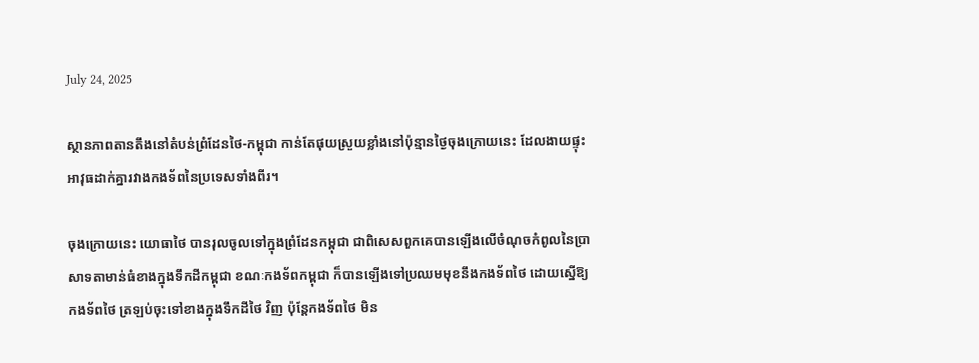July 24, 2025

ស្ថានភាពតានតឹងនៅតំបន់ព្រំដែនថៃ-កម្ពុជា កាន់តែផុយស្រួយខ្លាំងនៅប៉ុន្មានថ្ងៃចុងក្រោយនេះ ដែលងាយផ្ទុះអាវុធដាក់គ្នារវាងកងទ័ពនៃប្រទេសទាំងពីរ។

ចុងក្រោយនេះ យោធាថៃ បានរុលចូលទៅក្នុងព្រំដែនកម្ពុជា ជាពិសេសពួកគេបានឡើងលើចំណុចកំពូលនៃប្រាសាទតាមាន់ធំខាងក្នុងទឹកដីកម្ពុជា ខណៈកងទ័ពកម្ពុជា ក៏បានឡើងទៅប្រឈមមុខនឹងកងទ័ពថៃ ដោយស្នើឱ្យកងទ័ពថៃ ត្រឡប់ចុះទៅខាងក្នុងទឹកដីថៃ វិញ ប៉ុន្តែកងទ័ពថៃ មិន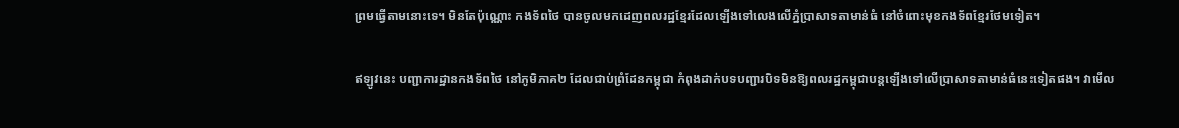ព្រមធ្វើតាមនោះទេ។ មិនតែប៉ុណ្ណោះ កងទ័ពថៃ បានចូលមកដេញពលរដ្ឋខ្មែរដែលឡើងទៅលេងលើភ្នំប្រាសាទតាមាន់ធំ នៅចំពោះមុខកងទ័ពខ្មែរថែមទៀត។

ឥឡូវនេះ បញ្ជាការដ្ឋានកងទ័ពថៃ នៅភូមិភាគ២ ដែលជាប់ព្រំដែនកម្ពុជា កំពុងដាក់បទបញ្ជារបិទមិនឱ្យពលរដ្ឋកម្ពុជាបន្តឡើងទៅលើប្រាសាទតាមាន់ធំនេះទៀតផង។ វាមើល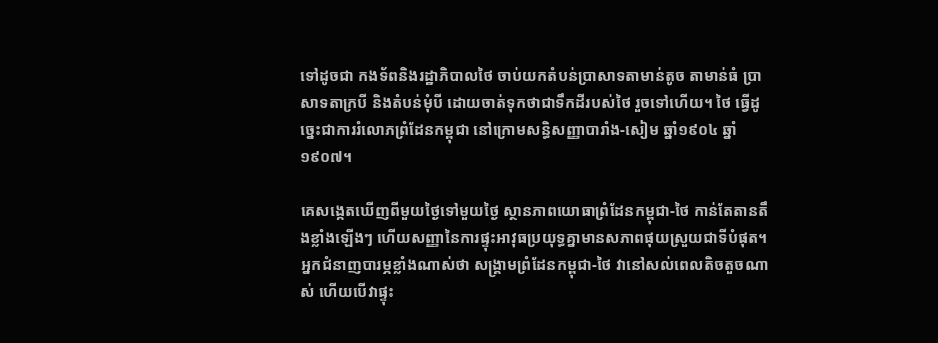ទៅដូចជា កងទ័ពនិងរដ្ឋាភិបាលថៃ ចាប់យកតំបន់ប្រាសាទតាមាន់តូច តាមាន់ធំ ប្រាសាទតាក្របី និងតំបន់មុំបី ដោយចាត់ទុកថាជាទឹកដីរបស់ថៃ រួចទៅហើយ។ ថៃ ធ្វើដូច្នេះជាការរំលោភព្រំដែនកម្ពុជា នៅក្រោមសន្ធិសញ្ញាបារាំង-សៀម ឆ្នាំ១៩០៤ ឆ្នាំ១៩០៧។

គេសង្កេតឃើញពីមួយថ្ងៃទៅមួយថ្ងៃ ស្ថានភាពយោធាព្រំដែនកម្ពុជា-ថៃ កាន់តែតានតឹងខ្លាំងឡើងៗ ហើយសញ្ញានៃការផ្ទុះអាវុធប្រយុទ្ធគ្នាមានសភាពផុយស្រួយជាទីបំផុត។ អ្នកជំនាញបារម្ភខ្លាំងណាស់ថា សង្គ្រាមព្រំដែនកម្ពុជា-ថៃ វានៅសល់ពេលតិចតួចណាស់ ហើយបើវាផ្ទុះ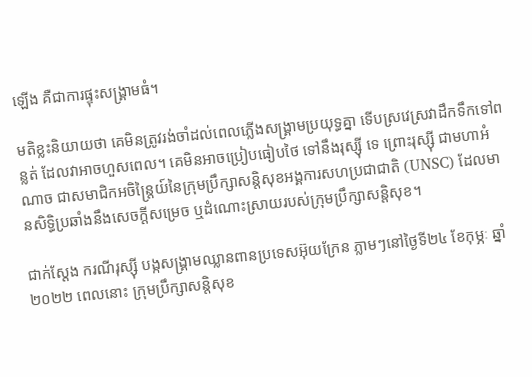ឡើង គឺជាការផ្ទុះសង្គ្រាមធំ។

មតិខ្លះនិយាយថា គេមិនត្រូវរង់ចាំដល់ពេលភ្លើងសង្គ្រាមប្រយុទ្ធគ្នា ទើបស្រវេស្រវាដឹកទឹកទៅពន្លត់ ដែលវាអាចហួសពេល។ គេមិនអាចប្រៀបធៀបថៃ ទៅនឹងរុស្ស៊ី ទេ ព្រោះរុស្ស៊ី ជាមហាអំណាច ជាសមាជិកអចិន្ត្រៃយ៍នៃក្រុមប្រឹក្សាសន្តិសុខអង្គការសហប្រជាជាតិ (UNSC) ដែលមានសិទ្ធិប្រឆាំងនឹងសេចក្ដីសម្រេច ឬដំណោះស្រាយរបស់ក្រុមប្រឹក្សាសន្តិសុខ។

ជាក់ស្ដែង ករណីរុស្ស៊ី បង្កសង្គ្រាមឈ្លានពានប្រទេសអ៊ុយក្រែន ភ្លាមៗនៅថ្ងៃទី២៤ ខែកុម្ភៈ ឆ្នាំ២០២២ ពេលនោះ ក្រុមប្រឹក្សាសន្តិសុខ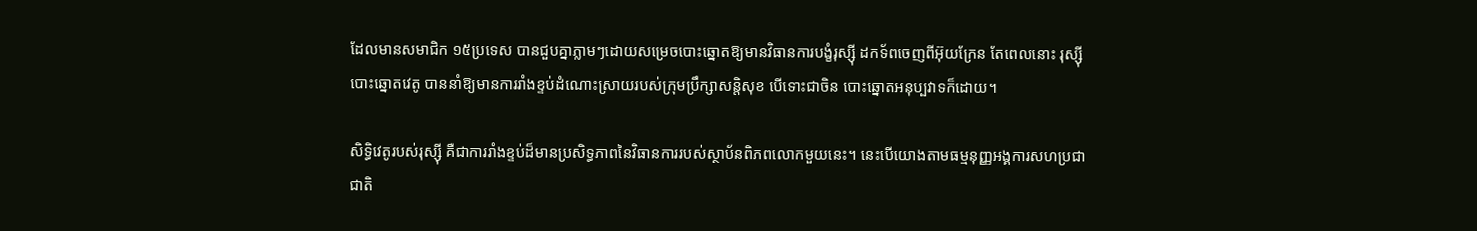ដែលមានសមាជិក ១៥ប្រទេស បានជួបគ្នាភ្លាមៗដោយសម្រេចបោះឆ្នោតឱ្យមានវិធានការបង្ខំរុស្ស៊ី ដកទ័ពចេញពីអ៊ុយក្រែន តែពេលនោះ រុស្ស៊ីបោះឆ្នោតវេតូ បាននាំឱ្យមានការរាំងខ្ទប់ដំណោះស្រាយរបស់ក្រុមប្រឹក្សាសន្តិសុខ បើទោះជាចិន បោះឆ្នោតអនុប្បវាទក៏ដោយ។

សិទ្ធិវេតូរបស់រុស្ស៊ី គឺជាការរាំងខ្ទប់ដ៏មានប្រសិទ្ធភាពនៃវិធានការរបស់ស្ថាប័នពិភពលោកមួយនេះ។ នេះបើយោងតាមធម្មនុញ្ញអង្គការសហប្រជាជាតិ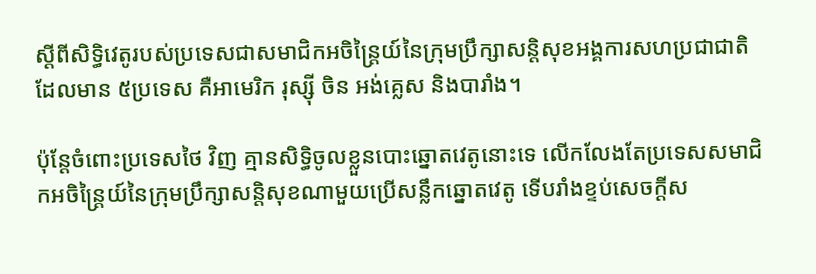ស្ដីពីសិទ្ធិវេតូរបស់ប្រទេសជាសមាជិកអចិន្ត្រៃយ៍នៃក្រុមប្រឹក្សាសន្តិសុខអង្គការសហប្រជាជាតិ ដែលមាន ៥ប្រទេស គឺអាមេរិក រុស្ស៊ី ចិន អង់គ្លេស និងបារាំង។

ប៉ុន្តែចំពោះប្រទេសថៃ វិញ គ្មានសិទ្ធិចូលខ្លួនបោះឆ្នោតវេតូនោះទេ លើកលែងតែប្រទេសសមាជិកអចិន្ត្រៃយ៍នៃក្រុមប្រឹក្សាសន្តិសុខណាមួយប្រើសន្លឹកឆ្នោតវេតូ ទើបរាំងខ្ទប់សេចក្ដីស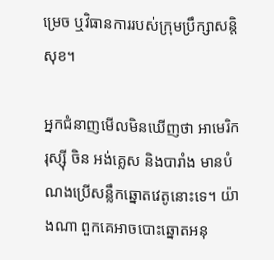ម្រេច ឬវិធានការរបស់ក្រុមប្រឹក្សាសន្តិសុខ។

អ្នកជំនាញមើលមិនឃើញថា អាមេរិក រុស្ស៊ី ចិន អង់គ្លេស និងបារាំង មានបំណងប្រើសន្លឹកឆ្នោតវេតូនោះទេ។ យ៉ាងណា ពួកគេអាចបោះឆ្នោតអនុ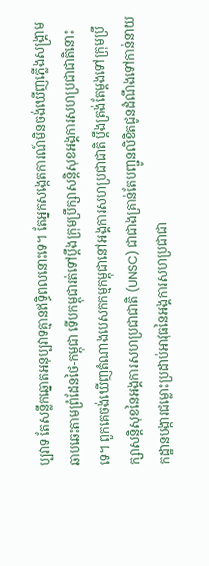ប្បវាទ តែសន្លឹកឆ្នោតអនុប្បវាទគ្មានឥទ្ធិពលនោះទេ។ តែអ្នកសង្កេតការណ៍មិនចង់ឃើញភ្លើងសង្គ្រាមឆាបឆេះតាមព្រំដែនថៃ-កម្ពុជា ទើបកម្ពុជារត់ទៅប្ដឹងក្រុមប្រឹក្សាសន្តិសុខអង្គការសហប្រជាជាតិនោះទេ។ ពួកគេចង់ឃើញតំណាងបេសកកម្មកម្ពុជានៅអង្គការសហប្រជាជាតិ ប្ដឹងត្រង់តែម្ដងទៅក្រុមប្រឹក្សាសន្តិសុខនៃអង្គការសហប្រជាជាតិ (UNSC) ជាជាងគ្រាន់តែបញ្ជូនលិខិតជូនដំណឹងទៅកាន់នាយកដ្ឋានបង្ការជម្លោះប្រដាប់អាវុធនៃអង្គការសហប្រជាជា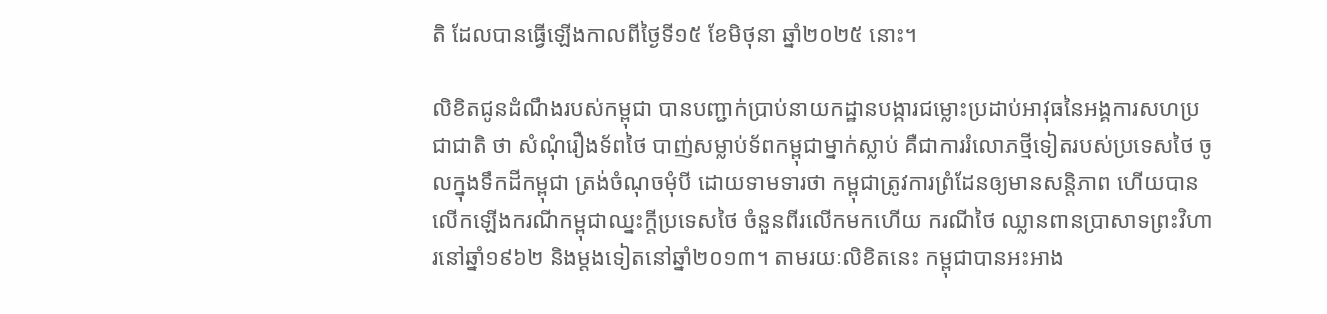តិ ដែលបានធ្វើឡើងកាលពីថ្ងៃទី១៥ ខែមិថុនា ឆ្នាំ២០២៥ នោះ។

លិខិតជូនដំណឹងរបស់កម្ពុជា បានបញ្ជាក់ប្រាប់នាយកដ្ឋានបង្ការជម្លោះប្រដាប់អាវុធនៃអង្គការសហប្រជាជាតិ ថា សំណុំរឿងទ័ពថៃ បាញ់សម្លាប់ទ័ពកម្ពុជាម្នាក់ស្លាប់ គឺជាការរំលោភថ្មីទៀតរបស់ប្រទេសថៃ ចូលក្នុងទឹកដីកម្ពុជា ត្រង់ចំណុចមុំបី ដោយទាមទារថា កម្ពុជាត្រូវការព្រំដែនឲ្យមានសន្តិភាព ហើយបានលើកឡើងករណីកម្ពុជាឈ្នះក្ដីប្រទេសថៃ ចំនួនពីរលើកមកហើយ ករណីថៃ ឈ្លានពានប្រាសាទព្រះវិហារនៅឆ្នាំ១៩៦២ និងម្ដងទៀតនៅឆ្នាំ២០១៣។ តាមរយៈលិខិតនេះ កម្ពុជាបានអះអាង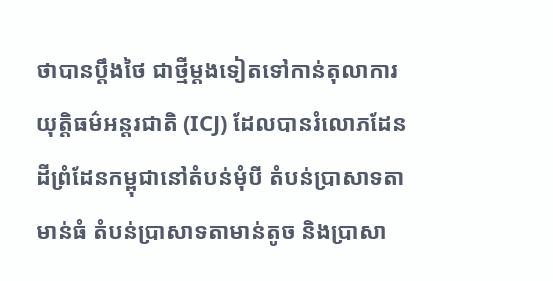ថាបានប្ដឹងថៃ ជាថ្មីម្ដងទៀតទៅកាន់តុលាការយុត្តិធម៌អន្តរជាតិ (ICJ) ដែលបានរំលោភដែនដីព្រំដែនកម្ពុជានៅតំបន់មុំបី តំបន់ប្រាសាទតាមាន់ធំ តំបន់ប្រាសាទតាមាន់តូច និងប្រាសា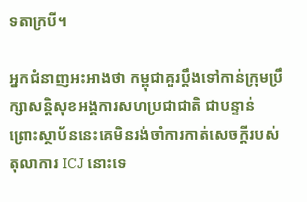ទតាក្របី។

អ្នកជំនាញអះអាងថា កម្ពុជាគួរប្ដឹងទៅកាន់ក្រុមប្រឹក្សាសន្តិសុខអង្គការសហប្រជាជាតិ ជាបន្ទាន់ ព្រោះស្ថាប័ននេះគេមិនរង់ចាំការកាត់សេចក្ដីរបស់តុលាការ ICJ នោះទេ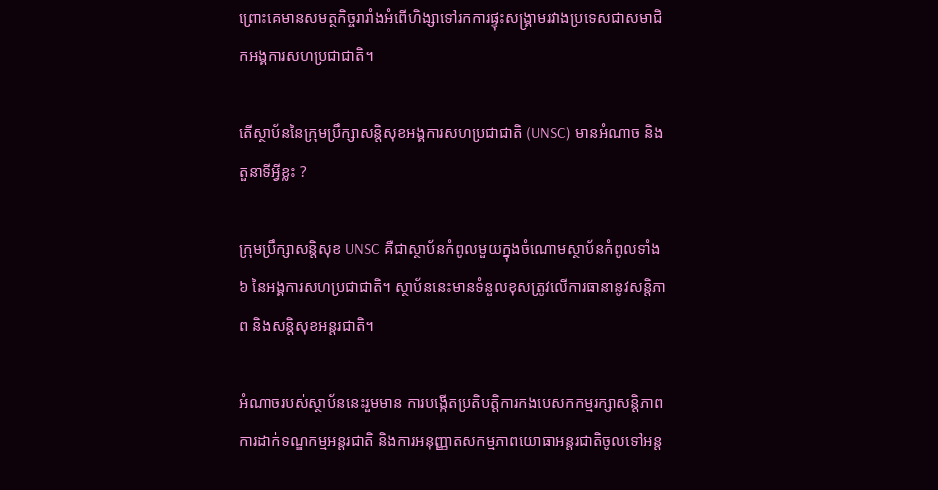ព្រោះគេមានសមត្ថកិច្ចរារាំងអំពើហិង្សាទៅរកការផ្ទុះសង្គ្រាមរវាងប្រទេសជាសមាជិកអង្គការសហប្រជាជាតិ។

តើស្ថាប័ននៃក្រុមប្រឹក្សាសន្តិសុខអង្គការសហប្រជាជាតិ (UNSC) មានអំណាច និងតួនាទីអ្វីខ្លះ ?

ក្រុមប្រឹក្សាសន្តិសុខ UNSC គឺជាស្ថាប័នកំពូលមួយក្នុងចំណោមស្ថាប័នកំពូលទាំង៦ នៃអង្គការសហប្រជាជាតិ។ ស្ថាប័ននេះមានទំនួលខុសត្រូវលើការធានានូវសន្តិភាព និងសន្តិសុខអន្តរជាតិ។

អំណាចរបស់ស្ថាប័ននេះរួមមាន ការបង្កើតប្រតិបត្តិការកងបេសកកម្មរក្សាសន្តិភាព ការដាក់ទណ្ឌកម្មអន្តរជាតិ និងការអនុញ្ញាតសកម្មភាពយោធាអន្តរជាតិចូលទៅអន្ត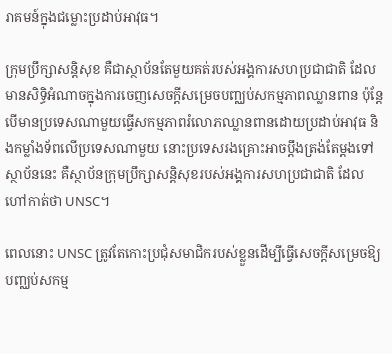រាគមន៍ក្នុងជម្លោះប្រដាប់អាវុធ។

ក្រុមប្រឹក្សាសន្តិសុខ គឺជាស្ថាប័នតែមួយគត់របស់អង្គការសហប្រជាជាតិ ដែលមានសិទ្ធិអំណាចក្នុងការចេញសេចក្តីសម្រេចបញ្ឈប់សកម្មភាពឈ្លានពាន ប៉ុន្តែបើមានប្រទេសណាមួយធ្វើសកម្មភាពរំលោភឈ្លានពានដោយប្រដាប់អាវុធ និងកម្លាំងទ័ពលើប្រទេសណាមួយ នោះប្រទេសរងគ្រោះអាចប្ដឹងត្រង់តែម្ដងទៅស្ថាប័ននេះ គឺស្ថាប័នក្រុមប្រឹក្សាសន្តិសុខរបស់អង្គការសហប្រជាជាតិ ដែលហៅកាត់ថា UNSC។

ពេលនោះ UNSC ត្រូវតែកោះប្រជុំសមាជិករបស់ខ្លួនដើម្បីធ្វើសេចក្ដីសម្រេចឱ្យបញ្ឈប់សកម្ម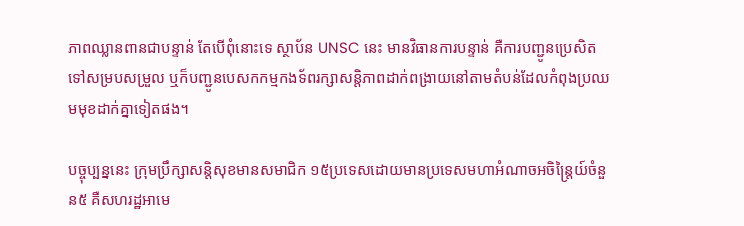ភាពឈ្លានពានជាបន្ទាន់ តែបើពុំនោះទេ ស្ថាប័ន UNSC នេះ មានវិធានការបន្ទាន់ គឺការបញ្ជូនប្រេសិតទៅសម្របសម្រួល ឬក៏បញ្ជូនបេសកកម្មកងទ័ពរក្សាសន្តិភាពដាក់ពង្រាយនៅតាមតំបន់ដែលកំពុងប្រឈមមុខដាក់គ្នាទៀតផង។

បច្ចុប្បន្ននេះ ក្រុមប្រឹក្សាសន្តិសុខមានសមាជិក ១៥ប្រទេសដោយមានប្រទេសមហាអំណាចអចិន្ត្រៃយ៍ចំនួន៥ គឺសហរដ្ឋអាមេ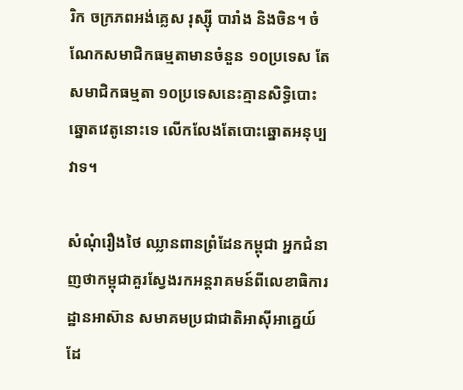រិក ចក្រភពអង់គ្លេស រុស្ស៊ី បារាំង និងចិន។ ចំណែកសមាជិកធម្មតាមានចំនួន ១០ប្រទេស តែសមាជិកធម្មតា ១០ប្រទេសនេះគ្មានសិទ្ធិបោះឆ្នោតវេតូនោះទេ លើកលែងតែបោះឆ្នោតអនុប្បវាទ។

សំណុំរឿងថៃ ឈ្លានពានព្រំដែនកម្ពុជា អ្នកជំនាញថាកម្ពុជាគួរស្វែងរកអន្តរាគមន៍ពីលេខាធិការដ្ឋានអាស៊ាន សមាគមប្រជាជាតិអាស៊ីអាគ្នេយ៍ ដែ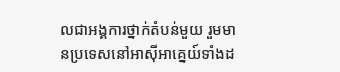លជាអង្គការថ្នាក់តំបន់មួយ រួមមានប្រទេសនៅអាស៊ីអាគ្នេយ៍ទាំងដ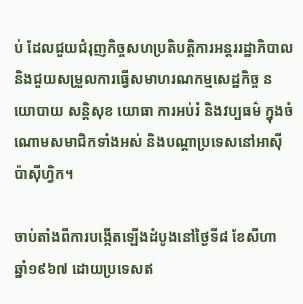ប់ ដែលជួយជំរុញកិច្ចសហប្រតិបត្តិការអន្តររដ្ឋាភិបាល និងជួយសម្រួលការធ្វើសមាហរណកម្មសេដ្ឋកិច្ច នយោបាយ សន្តិសុខ យោធា ការអប់រំ និងវប្បធម៌ ក្នុងចំណោមសមាជិកទាំងអស់ និងបណ្តាប្រទេសនៅអាស៊ីប៉ាស៊ីហ្វិក។

ចាប់តាំងពីការបង្កើតឡើងដំបូងនៅថ្ងៃទី៨ ខែសីហា ឆ្នាំ១៩៦៧ ដោយប្រទេសឥ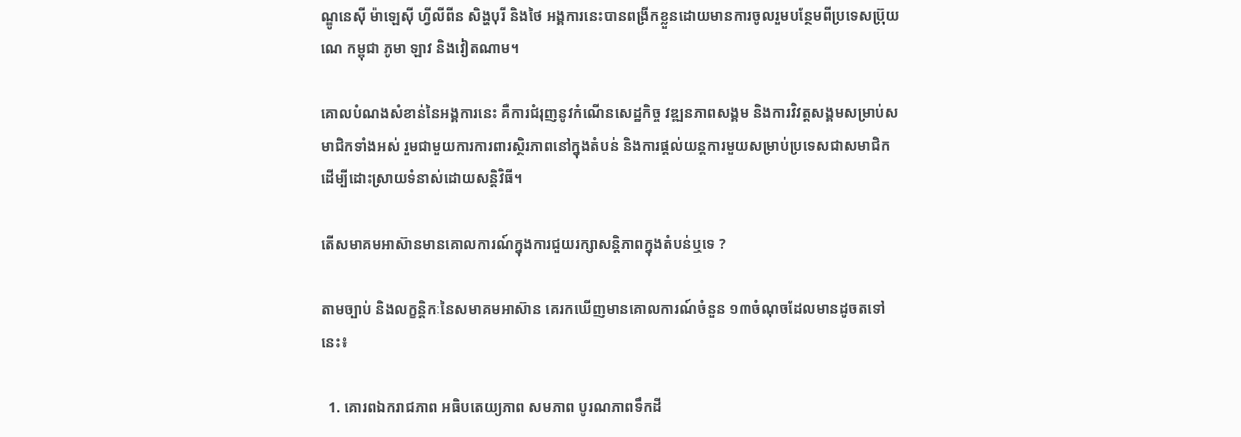ណ្ឌូនេស៊ី ម៉ាឡេស៊ី ហ្វីលីពីន សិង្ហបុរី និងថៃ អង្គការនេះបានពង្រីកខ្លួនដោយមានការចូលរួមបន្ថែមពីប្រទេសប្រ៊ុយណេ កម្ពុជា ភូមា ឡាវ និងវៀតណាម។

គោលបំណងសំខាន់នៃអង្គការនេះ គឺការជំរុញនូវកំណើនសេដ្ឋកិច្ច វឌ្ឍនភាពសង្គម និងការវិវត្តសង្គមសម្រាប់សមាជិកទាំងអស់ រួមជាមួយការការពារស្ថិរភាពនៅក្នុងតំបន់ និងការផ្ដល់យន្តការមួយសម្រាប់ប្រទេសជាសមាជិកដើម្បីដោះស្រាយទំនាស់ដោយសន្តិវិធី។

តើសមាគមអាស៊ានមានគោលការណ៍ក្នុងការជួយរក្សាសន្តិភាពក្នុងតំបន់ឬទេ ?

តាមច្បាប់ និងលក្ខន្តិកៈនៃសមាគមអាស៊ាន គេរកឃើញមានគោលការណ៍ចំនួន ១៣ចំណុចដែលមានដូចតទៅនេះ៖

  1. គោរពឯករាជភាព អធិបតេយ្យភាព សមភាព បូរណភាពទឹកដី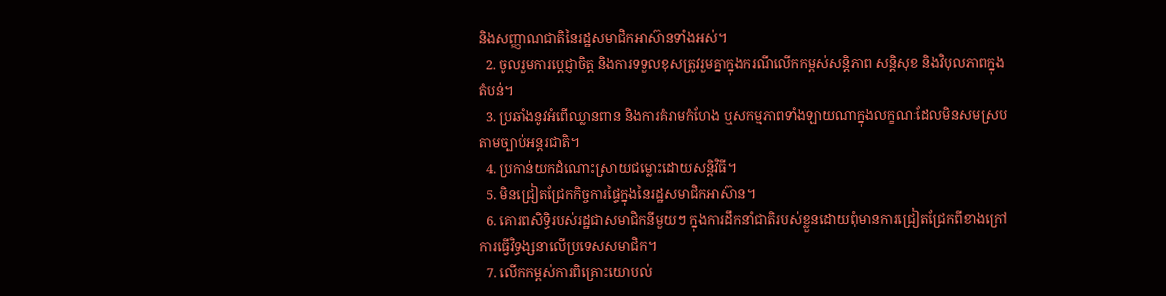និងសញ្ញាណជាតិនៃរដ្ឋសមាជិកអាស៊ានទាំងអស់។
  2. ចូលរួមការប្ដេជ្ញាចិត្ត និងការទទួលខុសត្រូវរួមគ្នាក្នុងករណីលើកកម្ពស់សន្តិភាព សន្តិសុខ និងវិបុលភាពក្នុងតំបន់។
  3. ប្រឆាំងនូវអំពើឈ្លានពាន និងការគំរាមកំហែង ឬសកម្មភាពទាំងឡាយណាក្នុងលក្ខណៈដែលមិនសមស្របតាមច្បាប់អន្តរជាតិ។
  4. ប្រកាន់យកដំណោះស្រាយជម្លោះដោយសន្តិវិធី។
  5. មិនជ្រៀតជ្រែកកិច្ចការផ្ទៃក្នុងនៃរដ្ឋសមាជិកអាស៊ាន។
  6. គោរពសិទ្ធិរបស់រដ្ឋជាសមាជិកនីមួយៗ ក្នុងការដឹកនាំជាតិរបស់ខ្លួនដោយពុំមានការជ្រៀតជ្រែកពីខាងក្រៅ ការធ្វើវិទ្ធង្សនាលើប្រទេសសមាជិក។
  7. លើកកម្ពស់ការពិគ្រោះយោបល់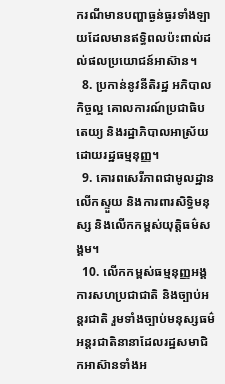ករណីមានបញ្ហាធ្ងន់ធ្ងរទាំងឡាយដែលមានឥទ្ធិពលប៉ះពាល់ដល់ផលប្រយោជន៍អាស៊ាន។
  8. ប្រកាន់នូវនីតិរដ្ឋ អភិបាលកិច្ចល្អ គោលការណ៍ប្រជាធិបតេយ្យ និងរដ្ឋាភិបាលអាស្រ័យដោយរដ្ឋធម្មនុញ្ញ។
  9. គោរពសេរីភាពជាមូលដ្ឋាន លើកស្ទួយ និងការពារសិទ្ធិមនុស្ស និងលើកកម្ពស់យុត្តិធម៌សង្គម។
  10. លើកកម្ពស់ធម្មនុញ្ញអង្គការសហប្រជាជាតិ និងច្បាប់អន្តរជាតិ រួមទាំងច្បាប់មនុស្សធម៌អន្តរជាតិនានាដែលរដ្ឋសមាជិកអាស៊ានទាំងអ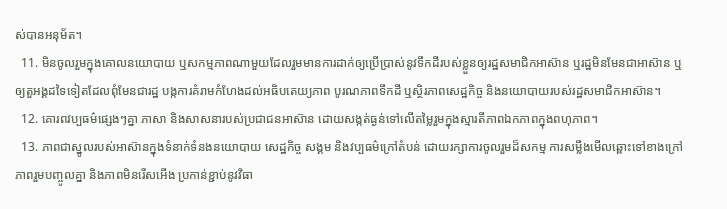ស់បានអនុម័ត។
  11. មិនចូលរួមក្នុងគោលនយោបាយ ឬសកម្មភាពណាមួយដែលរួមមានការដាក់ឲ្យប្រើប្រាស់នូវទឹកដីរបស់ខ្លួនឲ្យរដ្ឋសមាជិកអាស៊ាន ឬរដ្ឋមិនមែនជាអាស៊ាន ឬឲ្យតួអង្គដទៃទៀតដែលពុំមែនជារដ្ឋ បង្កការគំរាមកំហែងដល់អធិបតេយ្យភាព បូរណភាពទឹកដី ឬស្ថិរភាពសេដ្ឋកិច្ច និងនយោបាយរបស់រដ្ឋសមាជិកអាស៊ាន។
  12. គោរពវប្បធម៌ផ្សេងៗគ្នា ភាសា និងសាសនារបស់ប្រជាជនអាស៊ាន ដោយសង្កត់ធ្ងន់ទៅលើតម្លៃរួមក្នុងស្មារតីភាពឯកភាពក្នុងពហុភាព។
  13. ភាពជាស្នូលរបស់អាស៊ានក្នុងទំនាក់ទំនងនយោបាយ សេដ្ឋកិច្ច សង្គម និងវប្បធម៌ក្រៅតំបន់ ដោយរក្សាការចូលរួមដ៏សកម្ម ការសម្លឹងមើលឆ្ពោះទៅខាងក្រៅ ភាពរួមបញ្ចូលគ្នា និងភាពមិនរើសអើង ប្រកាន់ខ្ជាប់នូវវិធា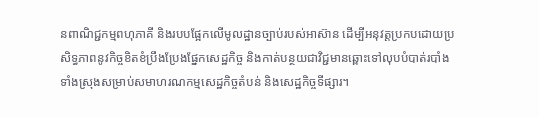នពាណិជ្ជកម្មពហុភាគី និងរបបផ្អែកលើមូលដ្ឋានច្បាប់របស់អាស៊ាន ដើម្បីអនុវត្តប្រកបដោយប្រសិទ្ធភាពនូវកិច្ចខិតខំប្រឹងប្រែងផ្នែកសេដ្ឋកិច្ច និងកាត់បន្ថយជាវិជ្ជមានឆ្ពោះទៅលុបបំបាត់របាំងទាំងស្រុងសម្រាប់សមាហរណកម្មសេដ្ឋកិច្ចតំបន់ និងសេដ្ឋកិច្ចទីផ្សារ។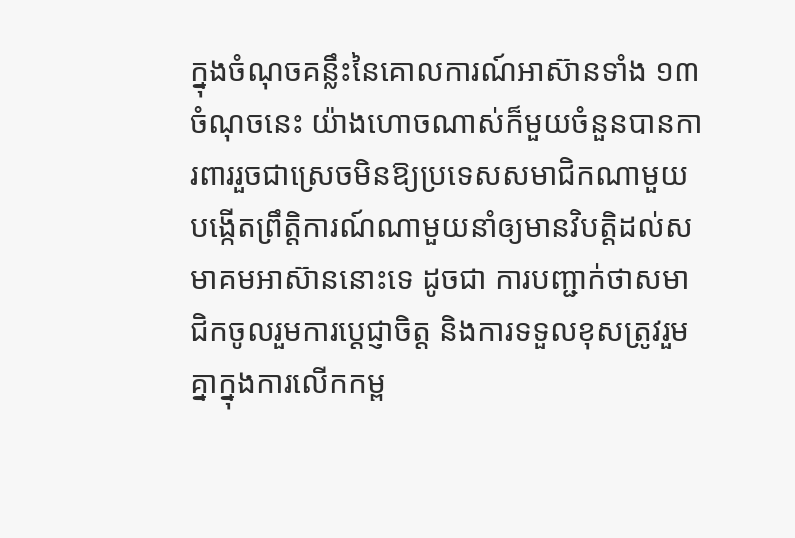ក្នុងចំណុចគន្លឹះនៃគោលការណ៍អាស៊ានទាំង ១៣ចំណុចនេះ យ៉ាងហោចណាស់ក៏មួយចំនួនបានការពាររួចជាស្រេចមិនឱ្យប្រទេសសមាជិកណាមួយ បង្កើតព្រឹត្តិការណ៍ណាមួយនាំឲ្យមានវិបត្តិដល់សមាគមអាស៊ាននោះទេ ដូចជា ការបញ្ជាក់ថាសមាជិកចូលរួមការប្ដេជ្ញាចិត្ត និងការទទួលខុសត្រូវរួមគ្នាក្នុងការលើកកម្ព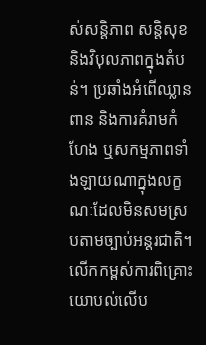ស់សន្តិភាព សន្តិសុខ និងវិបុលភាពក្នុងតំបន់។ ប្រឆាំងអំពើឈ្លានពាន និងការគំរាមកំហែង ឬសកម្មភាពទាំងឡាយណាក្នុងលក្ខណៈដែលមិនសមស្របតាមច្បាប់អន្តរជាតិ។ លើកកម្ពស់ការពិគ្រោះយោបល់លើប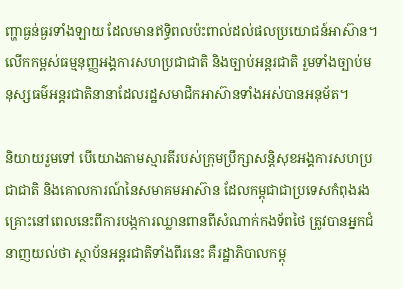ញ្ហាធ្ងន់ធ្ងរទាំងឡាយ ដែលមានឥទ្ធិពលប៉ះពាល់ដល់ផលប្រយោជន៍អាស៊ាន។ លើកកម្ពស់ធម្មនុញ្ញអង្គការសហប្រជាជាតិ និងច្បាប់អន្តរជាតិ រួមទាំងច្បាប់មនុស្សធម៌អន្តរជាតិនានាដែលរដ្ឋសមាជិកអាស៊ានទាំងអស់បានអនុម័ត។

និយាយរួមទៅ បើយោងតាមស្មារតីរបស់ក្រុមប្រឹក្សាសន្តិសុខអង្គការសហប្រជាជាតិ និងគោលការណ៍នៃសមាគមអាស៊ាន ដែលកម្ពុជាជាប្រទេសកំពុងរងគ្រោះនៅពេលនេះពីការបង្កការឈ្លានពានពីសំណាក់កងទ័ពថៃ ត្រូវបានអ្នកជំនាញយល់ថា ស្ថាប័នអន្តរជាតិទាំងពីរនេះ គឺរដ្ឋាភិបាលកម្ពុ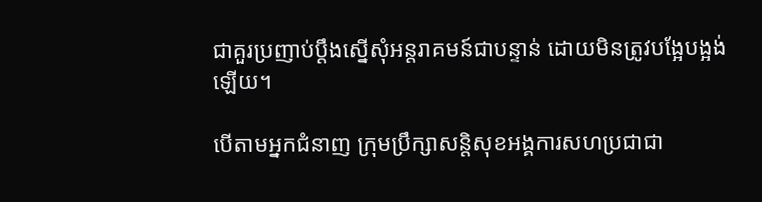ជាគួរប្រញាប់ប្ដឹងស្នើសុំអន្តរាគមន៍ជាបន្ទាន់ ដោយមិនត្រូវបង្អែបង្អង់ឡើយ។

បើតាមអ្នកជំនាញ ក្រុមប្រឹក្សាសន្តិសុខអង្គការសហប្រជាជា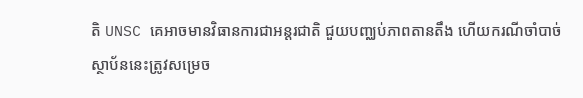តិ UNSC គេអាចមានវិធានការជាអន្តរជាតិ ជួយបញ្ឈប់ភាពតានតឹង ហើយករណីចាំបាច់ ស្ថាប័ននេះត្រូវសម្រេច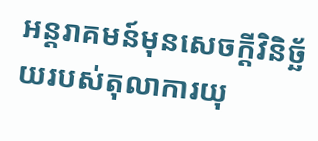អន្តរាគមន៍មុនសេចក្ដីវិនិច្ឆ័យរបស់តុលាការយុ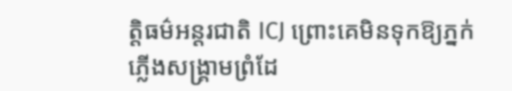ត្តិធម៌អន្តរជាតិ ICJ ព្រោះគេមិនទុកឱ្យភ្នក់ភ្លើងសង្គ្រាមព្រំដែ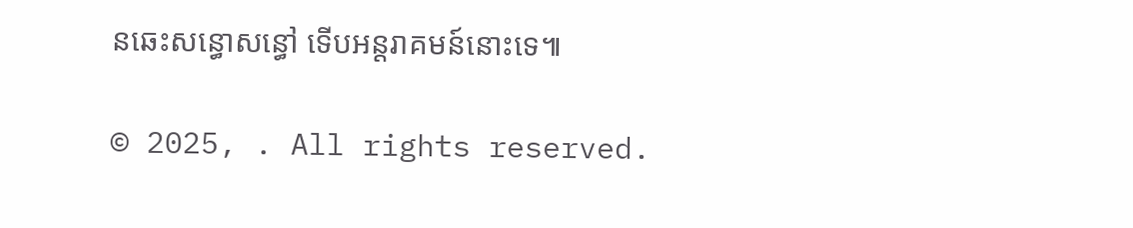នឆេះសន្ធោសន្ធៅ ទើបអន្តរាគមន៍នោះទេ៕

© 2025, . All rights reserved.